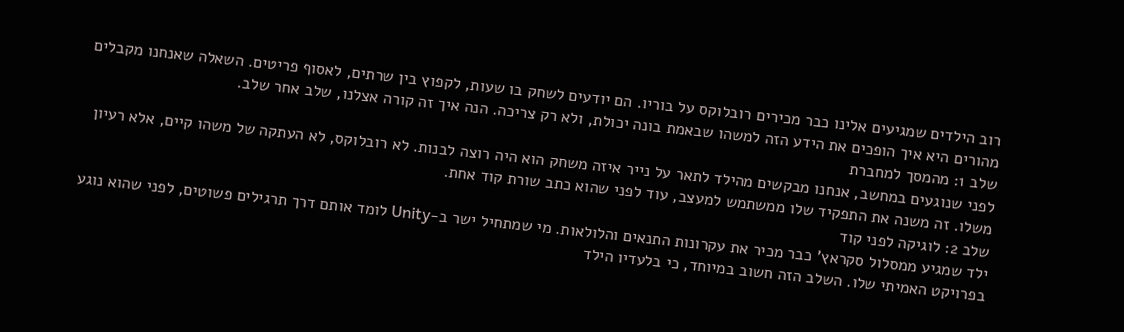רוב הילדים שמגיעים אלינו כבר מכירים רובלוקס על בוריו. הם יודעים לשחק בו שעות, לקפוץ בין שרתים, לאסוף פריטים. השאלה שאנחנו מקבלים מהורים היא איך הופכים את הידע הזה למשהו שבאמת בונה יכולת, ולא רק צריכה. הנה איך זה קורה אצלנו, שלב אחר שלב.
שלב 1: מהמסך למחברת
לפני שנוגעים במחשב, אנחנו מבקשים מהילד לתאר על נייר איזה משחק הוא היה רוצה לבנות. לא רובלוקס, לא העתקה של משהו קיים, אלא רעיון משלו. זה משנה את התפקיד שלו ממשתמש למעצב, עוד לפני שהוא כתב שורת קוד אחת.
שלב 2: לוגיקה לפני קוד
ילד שמגיע ממסלול סקראץ' כבר מכיר את עקרונות התנאים והלולאות. מי שמתחיל ישר ב-Unity לומד אותם דרך תרגילים פשוטים, לפני שהוא נוגע בפרויקט האמיתי שלו. השלב הזה חשוב במיוחד, כי בלעדיו הילד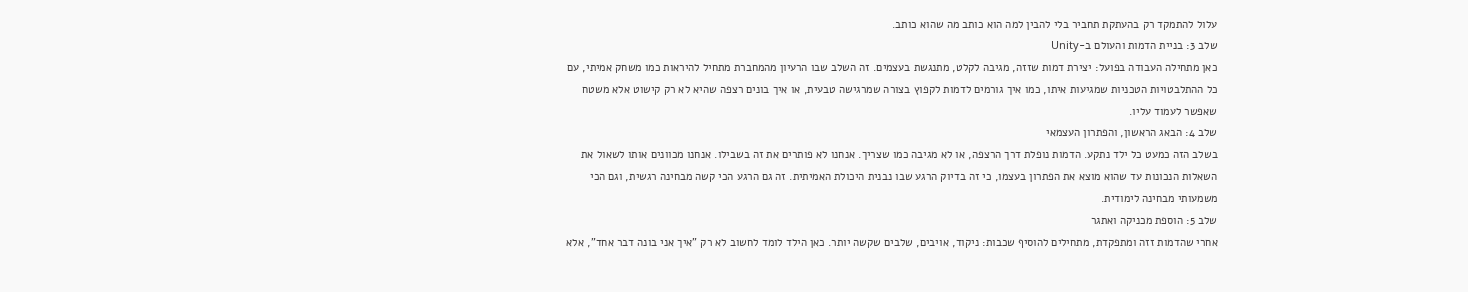עלול להתמקד רק בהעתקת תחביר בלי להבין למה הוא כותב מה שהוא כותב.
שלב 3: בניית הדמות והעולם ב-Unity
כאן מתחילה העבודה בפועל: יצירת דמות שזזה, מגיבה לקלט, מתנגשת בעצמים. זה השלב שבו הרעיון מהמחברת מתחיל להיראות כמו משחק אמיתי, עם כל ההתלבטויות הטכניות שמגיעות איתו, כמו איך גורמים לדמות לקפוץ בצורה שמרגישה טבעית, או איך בונים רצפה שהיא לא רק קישוט אלא משטח שאפשר לעמוד עליו.
שלב 4: הבאג הראשון, והפתרון העצמאי
בשלב הזה כמעט כל ילד נתקע. הדמות נופלת דרך הרצפה, או לא מגיבה כמו שצריך. אנחנו לא פותרים את זה בשבילו. אנחנו מכוונים אותו לשאול את השאלות הנכונות עד שהוא מוצא את הפתרון בעצמו, כי זה בדיוק הרגע שבו נבנית היכולת האמיתית. זה גם הרגע הכי קשה מבחינה רגשית, וגם הכי משמעותי מבחינה לימודית.
שלב 5: הוספת מכניקה ואתגר
אחרי שהדמות זזה ומתפקדת, מתחילים להוסיף שכבות: ניקוד, אויבים, שלבים שקשה יותר. כאן הילד לומד לחשוב לא רק "איך אני בונה דבר אחד", אלא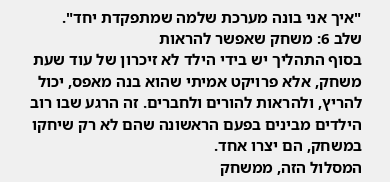"איך אני בונה מערכת שלמה שמתפקדת יחד".
שלב 6: משחק שאפשר להראות
בסוף התהליך יש בידי הילד לא זיכרון של עוד שעת משחק, אלא פרויקט אמיתי שהוא בנה מאפס, יכול להריץ, ולהראות להורים ולחברים. זה הרגע שבו רוב הילדים מבינים בפעם הראשונה שהם לא רק שיחקו במשחק, הם יצרו אחד.
המסלול הזה, ממשחק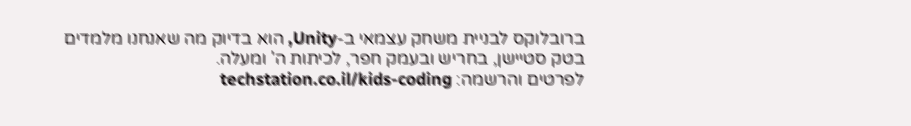ברובלוקס לבניית משחק עצמאי ב-Unity, הוא בדיוק מה שאנחנו מלמדים בטק סטיישן, בחריש ובעמק חפר, לכיתות ה' ומעלה.
לפרטים והרשמה: techstation.co.il/kids-coding